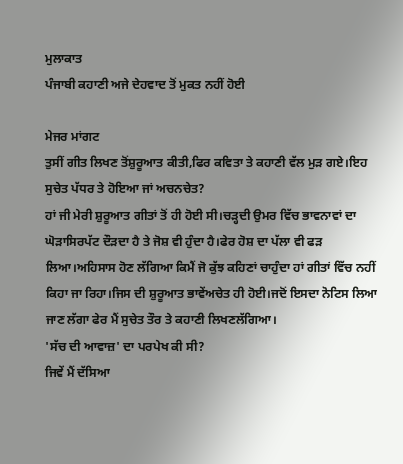ਮੁਲਾਕਾਤ
ਪੰਜਾਬੀ ਕਹਾਣੀ ਅਜੇ ਦੇਹਵਾਦ ਤੋਂ ਮੁਕਤ ਨਹੀਂ ਹੋਈ

ਮੇਜਰ ਮਾਂਗਟ
ਤੁਸੀਂ ਗੀਤ ਲਿਖਣ ਤੋਂਸ਼ੁਰੂਆਤ ਕੀਤੀ,ਫਿਰ ਕਵਿਤਾ ਤੇ ਕਹਾਣੀ ਵੱਲ ਮੁੜ ਗਏ।ਇਹ ਸੁਚੇਤ ਪੱਧਰ ਤੇ ਹੋਇਆ ਜਾਂ ਅਚਨਚੇਤ?
ਹਾਂ ਜੀ ਮੇਰੀ ਸ਼ੁਰੂਆਤ ਗੀਤਾਂ ਤੋਂ ਹੀ ਹੋਈ ਸੀ।ਚੜ੍ਹਦੀ ਉਮਰ ਵਿੱਚ ਭਾਵਨਾਵਾਂ ਦਾ ਘੋੜਾਸਿਰਪੱਟ ਦੌੜਦਾ ਹੈ ਤੇ ਜੋਸ਼ ਵੀ ਹੁੰਦਾ ਹੈ।ਫੇਰ ਹੋਸ਼ ਦਾ ਪੱਲਾ ਵੀ ਫੜ ਲਿਆ।ਅਹਿਸਾਸ ਹੋਣ ਲੱਗਿਆ ਕਿਮੈਂ ਜੋ ਕੁੱਝ ਕਹਿਣਾਂ ਚਾਹੁੰਦਾ ਹਾਂ ਗੀਤਾਂ ਵਿੱਚ ਨਹੀਂ ਕਿਹਾ ਜਾ ਰਿਹਾ।ਜਿਸ ਦੀ ਸ਼ੁਰੂਆਤ ਭਾਵੇਂਅਚੇਤ ਹੀ ਹੋਈ।ਜਦੋਂ ਇਸਦਾ ਨੋਟਿਸ ਲਿਆ ਜਾਣ ਲੱਗਾ ਫੇਰ ਮੈਂ ਸੁਚੇਤ ਤੌਰ ਤੇ ਕਹਾਣੀ ਲਿਖਣਲੱਗਿਆ।
'ਸੱਚ ਦੀ ਆਵਾਜ਼' ਦਾ ਪਰਪੇਖ ਕੀ ਸੀ?
ਜਿਵੇਂ ਮੈਂ ਦੱਸਿਆ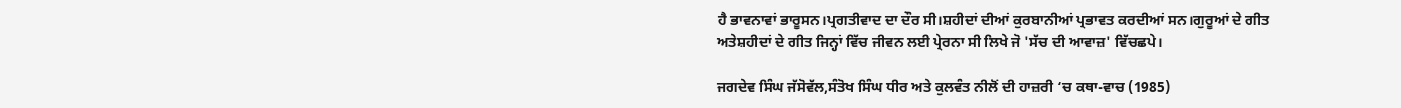ਹੈ ਭਾਵਨਾਵਾਂ ਭਾਰੂਸਨ।ਪ੍ਰਗਤੀਵਾਦ ਦਾ ਦੌਰ ਸੀ।ਸ਼ਹੀਦਾਂ ਦੀਆਂ ਕੁਰਬਾਨੀਆਂ ਪ੍ਰਭਾਵਤ ਕਰਦੀਆਂ ਸਨ।ਗੁਰੂਆਂ ਦੇ ਗੀਤ ਅਤੇਸ਼ਹੀਦਾਂ ਦੇ ਗੀਤ ਜਿਨ੍ਹਾਂ ਵਿੱਚ ਜੀਵਨ ਲਈ ਪ੍ਰੇਰਨਾ ਸੀ ਲਿਖੇ ਜੋ 'ਸੱਚ ਦੀ ਆਵਾਜ਼' ਵਿੱਚਛਪੇ।

ਜਗਦੇਵ ਸਿੰਘ ਜੱਸੋਵੱਲ,ਸੰਤੋਖ ਸਿੰਘ ਧੀਰ ਅਤੇ ਕੁਲਵੰਤ ਨੀਲੋਂ ਦੀ ਹਾਜ਼ਰੀ ‘ਚ ਕਥਾ-ਵਾਚ (1985)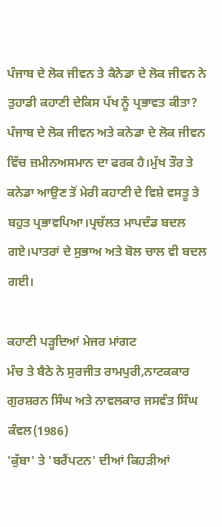ਪੰਜਾਬ ਦੇ ਲੋਕ ਜੀਵਨ ਤੇ ਕੈਨੇਡਾ ਦੇ ਲੋਕ ਜੀਵਨ ਨੇ ਤੁਹਾਡੀ ਕਹਾਣੀ ਦੇਕਿਸ ਪੱਖ ਨੂੰ ਪ੍ਰਭਾਵਤ ਕੀਤਾ?
ਪੰਜਾਬ ਦੇ ਲੋਕ ਜੀਵਨ ਅਤੇ ਕਨੇਡਾ ਦੇ ਲੋਕ ਜੀਵਨ ਵਿੱਚ ਜ਼ਮੀਨਅਸਮਾਨ ਦਾ ਫਰਕ ਹੈ।ਮੁੱਖ ਤੌਰ ਤੇ ਕਨੇਡਾ ਆਉਣ ਤੋਂ ਮੇਰੀ ਕਹਾਣੀ ਦੇ ਵਿਸ਼ੇ ਵਸਤੂ ਤੇ ਬਹੁਤ ਪ੍ਰਭਾਵਪਿਆ।ਪ੍ਰਚੱਲਤ ਮਾਪਦੰਡ ਬਦਲ ਗਏ।ਪਾਤਰਾਂ ਦੇ ਸੁਭਾਅ ਅਤੇ ਬੋਲ ਚਾਲ ਵੀ ਬਦਲ ਗਈ।

ਕਹਾਣੀ ਪੜ੍ਹਦਿਆਂ ਮੇਜਰ ਮਾਂਗਟ
ਮੰਚ ਤੇ ਬੈਠੇ ਨੇ ਸੁਰਜੀਤ ਰਾਮਪੁਰੀ,ਨਾਟਕਕਾਰ ਗੁਰਸ਼ਰਨ ਸਿੰਘ ਅਤੇ ਨਾਵਲਕਾਰ ਜਸਵੰਤ ਸਿੰਘ ਕੰਵਲ(1986)
'ਕੁੱਬਾ' ਤੇ 'ਬਰੈਂਪਟਨ' ਦੀਆਂ ਕਿਹੜੀਆਂ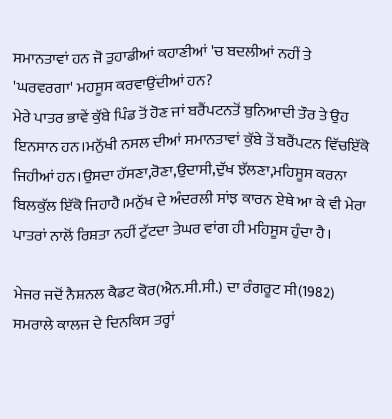ਸਮਾਨਤਾਵਾਂ ਹਨ ਜੋ ਤੁਹਾਡੀਆਂ ਕਹਾਣੀਆਂ 'ਚ ਬਦਲੀਆਂ ਨਹੀਂ ਤੇ 'ਘਰਵਰਗਾ' ਮਹਸੂਸ ਕਰਵਾਉਂਦੀਆਂ ਹਨ?
ਮੇਰੇ ਪਾਤਰ ਭਾਵੇਂ ਕੁੱਬੇ ਪਿੰਡ ਤੋਂ ਹੋਣ ਜਾਂ ਬਰੈਂਪਟਨਤੋਂ ਬੁਨਿਆਦੀ ਤੌਰ ਤੇ ਉਹ ਇਨਸਾਨ ਹਨ।ਮਨੁੱਖੀ ਨਸਲ ਦੀਆਂ ਸਮਾਨਤਾਵਾਂ ਕੁੱਬੇ ਤੇਂ ਬਰੈਂਪਟਨ ਵਿੱਚਇੱਕੋ ਜਿਹੀਆਂ ਹਨ।ਉਸਦਾ ਹੱਸਣਾ,ਰੋਣਾ,ਉਦਾਸੀ,ਦੁੱਖ ਝੱਲਣਾ,ਮਹਿਸੂਸ ਕਰਨਾ ਬਿਲਕੁੱਲ ਇੱਕੋ ਜਿਹਾਹੈ।ਮਨੁੱਖ ਦੇ ਅੰਦਰਲੀ ਸਾਂਝ ਕਾਰਨ ਏਥੇ ਆ ਕੇ ਵੀ ਮੇਰਾ ਪਾਤਰਾਂ ਨਾਲੋਂ ਰਿਸ਼ਤਾ ਨਹੀਂ ਟੁੱਟਦਾ ਤੇਘਰ ਵਾਂਗ ਹੀ ਮਹਿਸੂਸ ਹੁੰਦਾ ਹੈ।

ਮੇਜਰ ਜਦੋਂ ਨੈਸ਼ਨਲ ਕੈਡਟ ਕੋਰ(ਐਨ.ਸੀ.ਸੀ.) ਦਾ ਰੰਗਰੂਟ ਸੀ(1982)
ਸਮਰਾਲੇ ਕਾਲਜ ਦੇ ਦਿਨਕਿਸ ਤਰ੍ਹਾਂ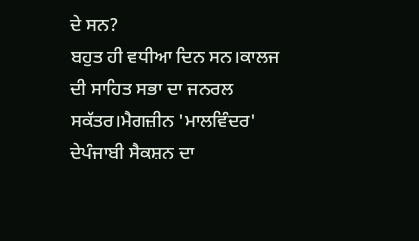ਦੇ ਸਨ?
ਬਹੁਤ ਹੀ ਵਧੀਆ ਦਿਨ ਸਨ।ਕਾਲਜ ਦੀ ਸਾਹਿਤ ਸਭਾ ਦਾ ਜਨਰਲ ਸਕੱਤਰ।ਮੈਗਜ਼ੀਨ 'ਮਾਲਵਿੰਦਰ' ਦੇਪੰਜਾਬੀ ਸੈਕਸ਼ਨ ਦਾ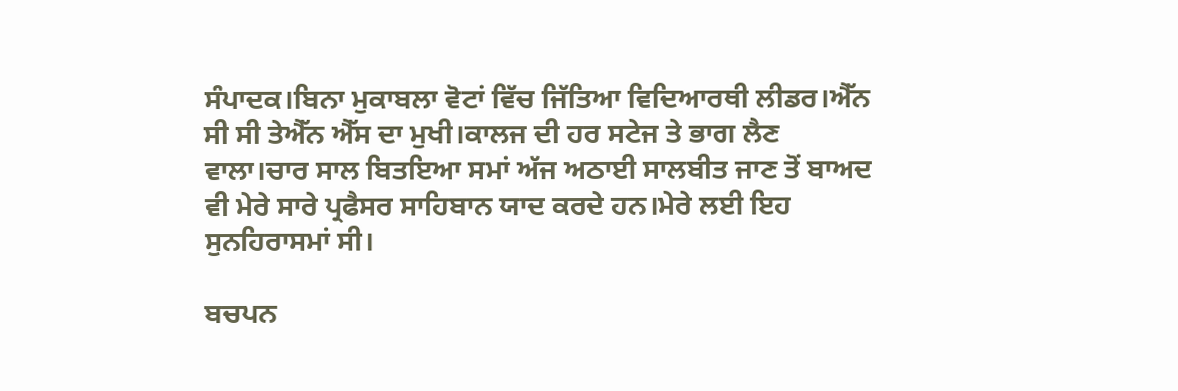ਸੰਪਾਦਕ।ਬਿਨਾ ਮੁਕਾਬਲਾ ਵੋਟਾਂ ਵਿੱਚ ਜਿੱਤਿਆ ਵਿਦਿਆਰਥੀ ਲੀਡਰ।ਐੱਨ ਸੀ ਸੀ ਤੇਐੱਨ ਐੱਸ ਦਾ ਮੁਖੀ।ਕਾਲਜ ਦੀ ਹਰ ਸਟੇਜ ਤੇ ਭਾਗ ਲੈਣ ਵਾਲਾ।ਚਾਰ ਸਾਲ ਬਿਤਇਆ ਸਮਾਂ ਅੱਜ ਅਠਾਈ ਸਾਲਬੀਤ ਜਾਣ ਤੋਂ ਬਾਅਦ ਵੀ ਮੇਰੇ ਸਾਰੇ ਪ੍ਰਫੈਸਰ ਸਾਹਿਬਾਨ ਯਾਦ ਕਰਦੇ ਹਨ।ਮੇਰੇ ਲਈ ਇਹ ਸੁਨਹਿਰਾਸਮਾਂ ਸੀ।

ਬਚਪਨ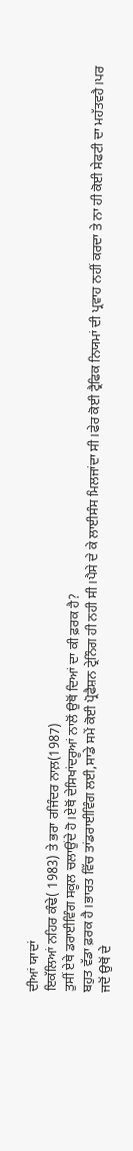ਦੀਆਂ ਯਾਦਾਂ
ਇਕੱਲਿਆਂ ਨਹਿਰ ਕੰਢੇ( 1983) ਤੇ ਭਰਾ ਰਜਿੰਦਰ ਨਾਲ਼(1987)
ਤੁਸੀਂ ਏਥੇ ਡਰਾਈਵਿੰਗ ਸਕੂਲ ਚਲਾਉਂਦੇ ਹੋ।ਏਥੋਂ ਦੇਸਿਖਾਂਦਰੂਆਂ ਨਾਲੋਂ ਉਥੋਂ ਦਿਆਂ ਦਾ ਕੀ ਫ਼ਰਕ ਹੈ?
ਬਹੁਤ ਵੱਡਾ ਫ਼ਰਕ ਹੈ।ਭਾਰਤ ਵਿੱਚ ਤਾਂਡਰਾਈਵਿੰਗ ਲਈ,ਸਾਡੇ ਸਮੇਂ ਕੋਈ ਪ੍ਰੋਫੈਸ਼ਨ ਟ੍ਰੇਨਿੰਗ ਹੀ ਨਹੀ ਸੀ।ਪੈਸੇ ਦੇ ਕੇ ਲਾਈਸੰਸ ਮਿਲਜਾਂਦਾ ਸੀ।ਫੇਰ ਕੋਈ ਟ੍ਰੈਫਿਕ ਨਿਯਮਾਂ ਦੀ ਪ੍ਰਵਾਹ ਨਹੀਂ ਕਰਦਾ ਤੇ ਨਾ ਹੀ ਕੋਈ ਸੇਫਟੀ ਦਾ ਮਹੱਤਵਹੈ।ਪਰ ਜਦੋਂ ਉਥੋਂ ਦੇ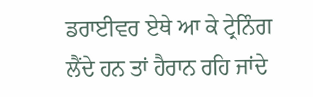ਡਰਾਈਵਰ ਏਥੇ ਆ ਕੇ ਟ੍ਰੇਨਿੰਗ ਲੈਂਦੇ ਹਨ ਤਾਂ ਹੈਰਾਨ ਰਹਿ ਜਾਂਦੇ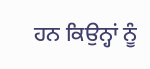ਹਨ ਕਿਉਨ੍ਹਾਂ ਨੂੰ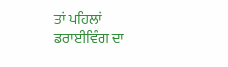ਤਾਂ ਪਹਿਲਾਂ ਡਰਾਈਵਿੰਗ ਦਾ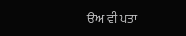ੳਅ ਵੀ ਪਤਾ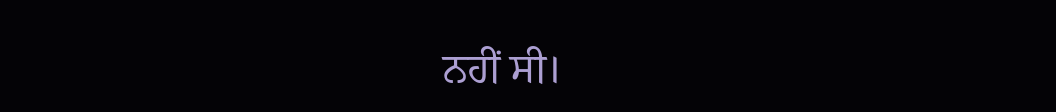ਨਹੀਂ ਸੀ।